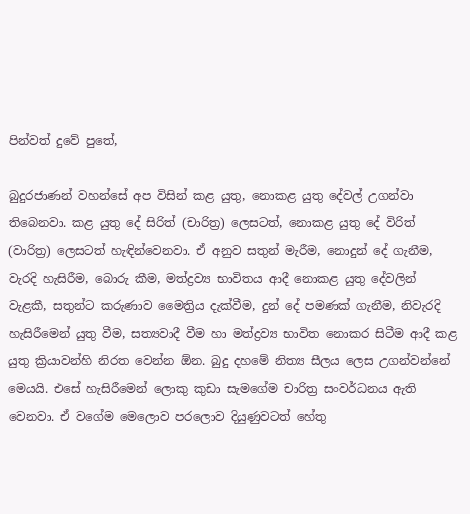පින්වත් දුවේ පුතේ,

බුදුරජාණන් වහන්සේ අප විසින් කළ යුතු, නොකළ යුතු දේවල් උගන්වා තිබෙනවා. කළ යුතු දේ සිරිත් (චාරිත්‍ර) ලෙසටත්, නොකළ යුතු දේ විරිත් (වාරිත්‍ර) ලෙසටත් හැඳින්වෙනවා. ඒ අනුව සතුන් මැරීම, නොදුන් දේ ගැනීම, වැරදි හැසිරීම, බොරු කීම, මත්ද්‍රව්‍ය භාවිතය ආදී නොකළ යුතු දේවලින් වැළකී, සතුන්ට කරුණාව මෛත්‍රිය දැක්වීම, දුන් දේ පමණක් ගැනීම, නිවැරදි හැසිරීමෙන් යුතු වීම, සත්‍යවාදී වීම හා මත්ද්‍රව්‍ය භාවිත නොකර සිටීම ආදී කළ යුතු ක්‍රියාවන්හි නිරත වෙන්න ඕන. බුදු දහමේ නිත්‍ය සීලය ලෙස උගන්වන්නේ මෙයයි. එසේ හැසිරීමෙන් ලොකු කුඩා සැමගේම චාරිත්‍ර සංවර්ධනය ඇති වෙනවා. ඒ වගේම මෙලොව පරලොව දියුණුවටත් හේතු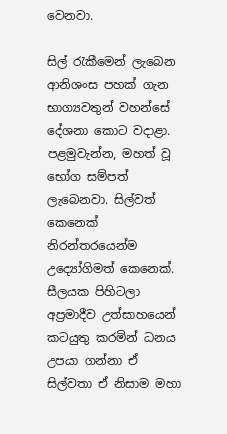වෙනවා.

සිල් රැකීමෙන් ලැබෙන ආනිශංස පහක් ගැන භාග්‍යවතුන් වහන්සේ දේශනා කොට වදාළා. පළමුවැන්න, මහත් වූ භෝග සම්පත් ලැබෙනවා. සිල්වත් කෙනෙක් නිරන්තරයෙන්ම උද්‍යෝගිමත් කෙනෙක්. සීලයක පිහිටලා අප්‍රමාදීව උත්සාහයෙන් කටයුතු කරමින් ධනය උපයා ගන්නා ඒ සිල්වතා ඒ නිසාම මහා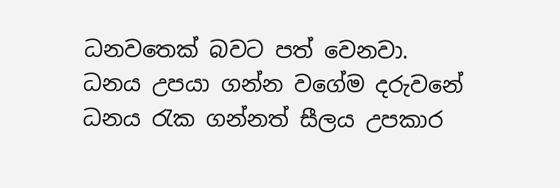ධනවතෙක් බවට පත් වෙනවා. ධනය උපයා ගන්න වගේම දරුවනේ ධනය රැක ගන්නත් සීලය උපකාර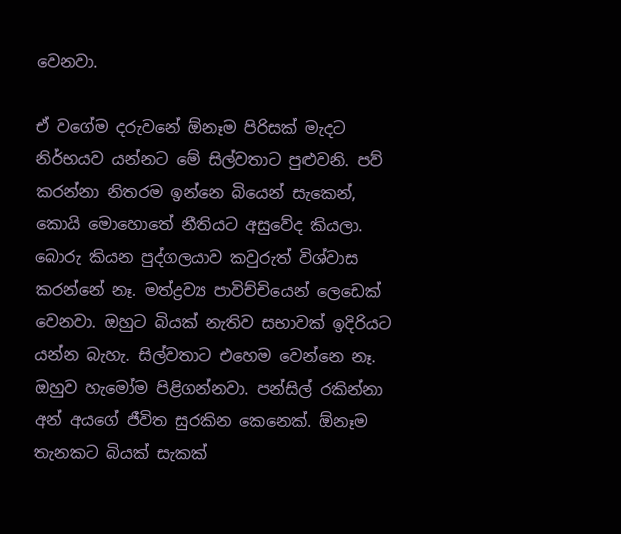වෙනවා.

ඒ වගේම දරුවනේ ඕනෑම පිරිසක් මැදට නිර්භයව යන්නට මේ සිල්වතාට පුළුවනි. පව් කරන්නා නිතරම ඉන්නෙ බියෙන් සැකෙන්, කොයි මොහොතේ නීතියට අසුවේද කියලා. බොරු කියන පුද්ගලයාව කවුරුත් විශ්වාස කරන්නේ නෑ. මත්ද්‍රව්‍ය පාවිච්චියෙන් ලෙඩෙක් වෙනවා. ඔහුට බියක් නැතිව සභාවක් ඉදිරියට යන්න බැහැ. සිල්වතාට එහෙම වෙන්නෙ නෑ. ඔහුව හැමෝම පිළිගන්නවා. පන්සිල් රකින්නා අන් අයගේ ජීවිත සුරකින කෙනෙක්. ඕනෑම තැනකට බියක් සැකක්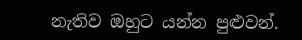නැතිව ඔහුට යන්න පුළු‍වන්.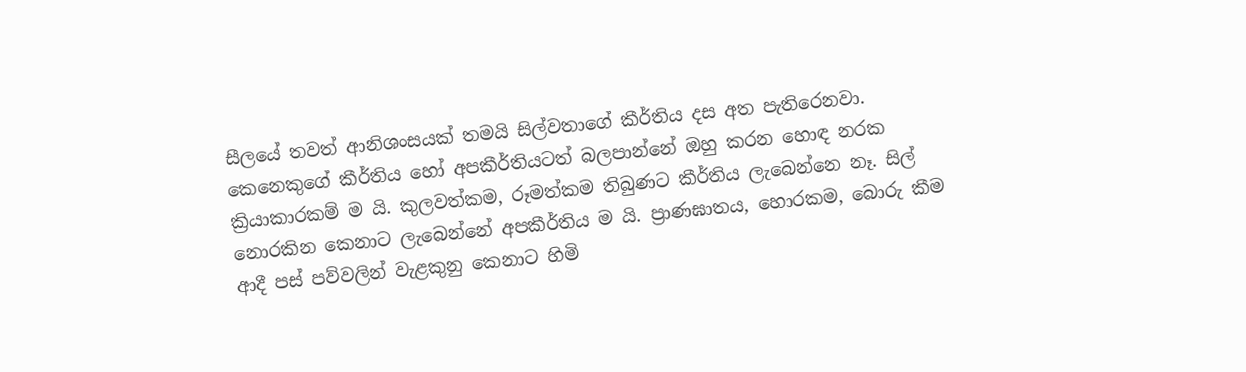සීලයේ තවත් ආනිශංසයක් තමයි සිල්වතාගේ කීර්තිය දස අත පැතිරෙනවා. කෙනෙකුගේ කීර්තිය හෝ අපකීර්තියටත් බලපාන්නේ ඔහු කරන හොඳ නරක ක්‍රියාකාරකම් ම යි. කුලවත්කම, රූමත්කම තිබුණට කීර්තිය ලැබෙන්නෙ නෑ. සිල් නොරකින කෙනාට ලැබෙන්නේ අපකීර්තිය ම යි. ප්‍රාණඝාතය, හොරකම, බොරු කීම ආදී පස් පව්වලින් වැළකුනු කෙනාට හිමි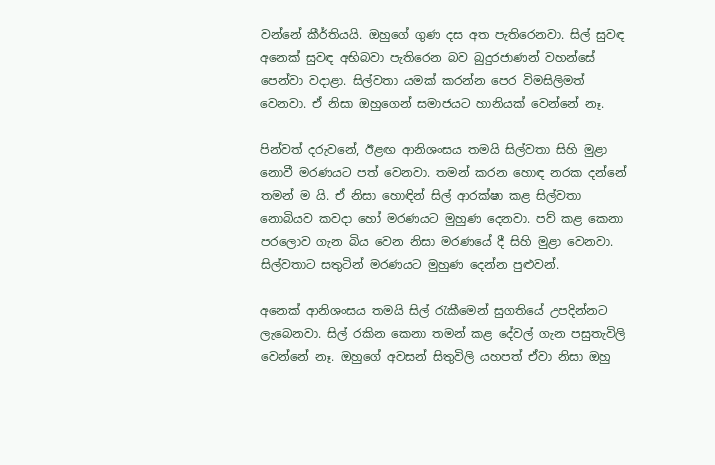වන්නේ කීර්තියයි. ඔහුගේ ගුණ දස අත පැතිරෙනවා. සිල් සුවඳ අනෙක් සුවඳ අභිබවා පැතිරෙන බව බුදුරජාණන් වහන්සේ පෙන්වා වදාළා. සිල්වතා යමක් කරන්න පෙර විමසිලිමත් වෙනවා. ඒ නිසා ඔහුගෙන් සමාජයට හානියක් වෙන්නේ නෑ.

පින්වත් දරුවනේ, ඊළඟ ආනිශංසය තමයි සිල්වතා සිහි මුළා නොවී මරණයට පත් වෙනවා. තමන් කරන හොඳ නරක දන්නේ තමන් ම යි. ඒ නිසා හොඳින් සිල් ආරක්ෂා කළ සිල්වතා නොබියව කවදා හෝ මරණයට මුහුණ දෙනවා. පව් කළ කෙනා පරලොව ගැන බිය වෙන නිසා මරණයේ දී සිහි මුළා වෙනවා. සිල්වතාට සතුටින් මරණයට මුහුණ දෙන්න පුළුවන්.

අනෙක් ආනිශංසය තමයි සිල් රැකීමෙන් සුගතියේ උපදින්නට ලැබෙනවා. සිල් රකින කෙනා තමන් කළ දේවල් ගැන පසුතැවිලි වෙන්නේ නෑ. ඔහුගේ අවසන් සිතුවිලි යහපත් ඒවා නිසා ඔහු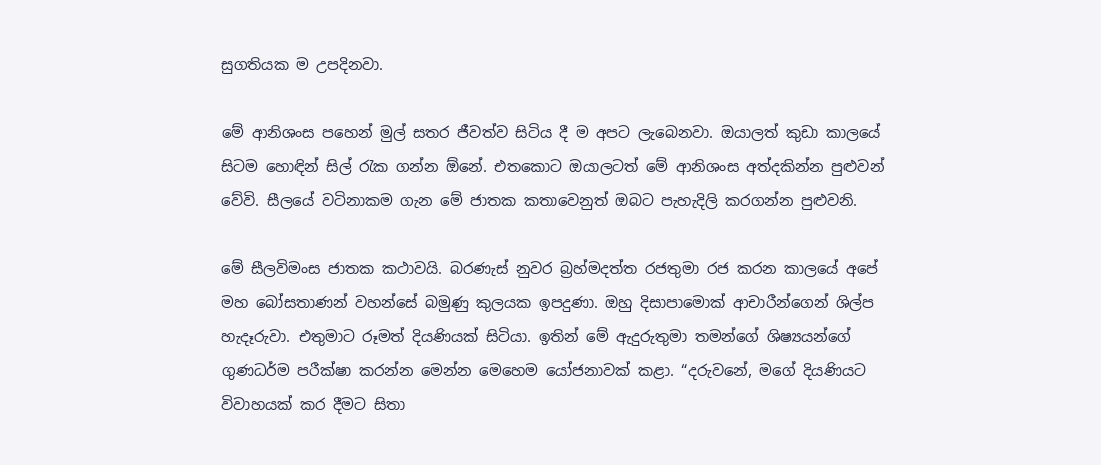සුගතියක ම උපදිනවා.

මේ ආනිශංස පහෙන් මුල් සතර ජීවත්ව සිටිය දී ම අපට ලැබෙනවා. ඔයාලත් කුඩා කාලයේ සිටම හොඳින් සිල් රැක ගන්න ඕනේ. එතකොට ඔයාලටත් මේ ආනිශංස අත්දකින්න පුළුවන් වේවි. සීලයේ වටිනාකම ගැන මේ ජාතක කතාවෙනුත් ඔබට පැහැදිලි කරගන්න පුළුවනි.

මේ සීලවිමංස ජාතක කථාවයි. බරණැස් නුවර බ්‍රහ්මදත්ත රජතුමා රජ කරන කාලයේ අපේ මහ බෝසතාණන් වහන්සේ බමුණු කුලයක ඉපදුණා. ඔහු දිසාපාමොක් ආචාරීන්ගෙන් ශිල්ප හැදෑරුවා. එතුමාට රූමත් දියණියක් සිටියා. ඉතින් මේ ඇදුරුතුමා තමන්ගේ ශිෂ්‍යයන්ගේ ගුණධර්ම පරීක්ෂා කරන්න මෙන්න මෙහෙම යෝජනාවක් කළා. “දරුවනේ, මගේ දියණියට විවාහයක් කර දීමට සිතා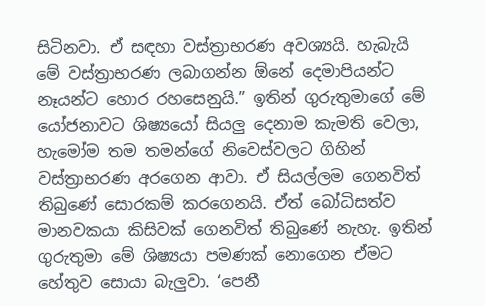සිටිනවා. ඒ සඳහා වස්ත්‍රාභරණ අවශ්‍යයි. හැබැයි මේ වස්ත්‍රාභරණ ලබාගන්න ඕනේ දෙමාපියන්ට නෑයන්ට හොර රහසෙනුයි.” ඉතින් ගුරුතුමාගේ මේ යෝජනාවට ශිෂ්‍යයෝ සියලු‍ දෙනාම කැමති වෙලා, හැමෝම තම තමන්ගේ නිවෙස්වලට ගිහින් වස්ත්‍රාභරණ අරගෙන ආවා. ඒ සියල්ලම ගෙනවිත් තිබුණේ සොරකම් කරගෙනයි. ඒත් බෝධිසත්ව මානවකයා කිසිවක් ගෙනවිත් තිබුණේ නැහැ. ඉතින් ගුරුතුමා මේ ශිෂ්‍යයා පමණක් නොගෙන ඒමට හේතුව සොයා බැලු‍වා. ‘පෙනී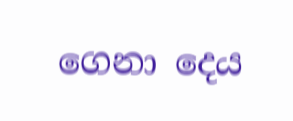ගෙනා දෙය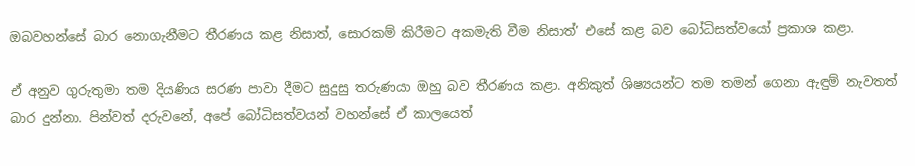ඔබවහන්සේ බාර නොගැනීමට තීරණය කළ නිසාත්, සොරකම් කිරීමට අකමැති වීම නිසාත්’ එසේ කළ බව බෝධිසත්වයෝ ප්‍රකාශ කළා.

ඒ අනුව ගුරුතුමා තම දියණිය සරණ පාවා දීමට සුදුසු තරුණයා ඔහු බව තීරණය කළා. අනිකුත් ශිෂ්‍යයන්ට තම තමන් ගෙනා ඇඳුම් නැවතත් බාර දුන්නා. පින්වත් දරුවනේ, අපේ බෝධිසත්වයන් වහන්සේ ඒ කාලයෙත්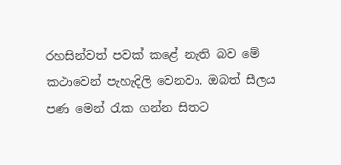රහසින්වත් පවක් කළේ නැති බව මේ කථාවෙන් පැහැදිලි වෙනවා. ඔබත් සීලය පණ මෙන් රැක ගන්න සිතට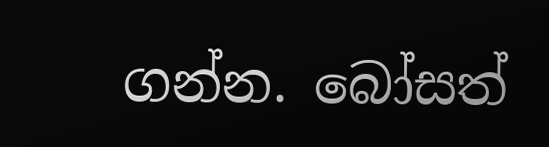ගන්න. බෝසත්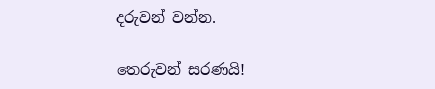දරුවන් වන්න.

තෙරුවන් සරණයි!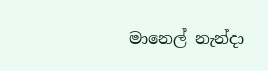මානෙල් නැන්දා